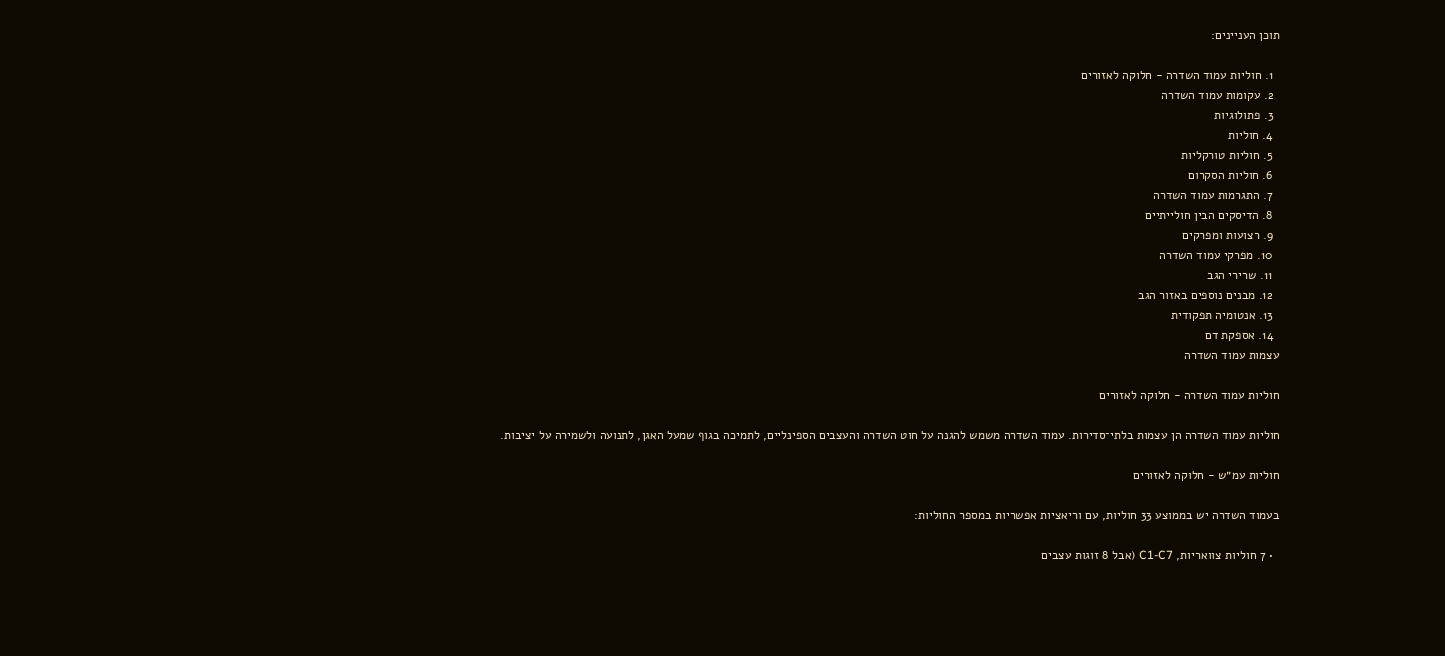תוכן העניינים:

  1. חוליות עמוד השדרה - חלוקה לאזורים
  2. עקומות עמוד השדרה
  3. פתולוגיות
  4. חוליות
  5. חוליות טורקליות
  6. חוליות הסקרום
  7. התגרמות עמוד השדרה
  8. הדיסקים הבין חולייתיים
  9. רצועות ומפרקים
  10. מפרקי עמוד השדרה
  11. שרירי הגב
  12. מבנים נוספים באזור הגב
  13. אנטומיה תפקודית
  14. אספקת דם
עצמות עמוד השדרה

חוליות עמוד השדרה - חלוקה לאזורים

חוליות עמוד השדרה הן עצמות בלתי־סדירות. עמוד השדרה משמש להגנה על חוט השדרה והעצבים הספינליים, לתמיכה בגוף שמעל האגן, לתנועה ולשמירה על יציבות.

חוליות עמ״ש - חלוקה לאזורים

בעמוד השדרה יש בממוצע 33 חוליות, עם וריאציות אפשריות במספר החוליות:

  • 7 חוליות צוואריות, C1-C7 (אבל 8 זוגות עצבים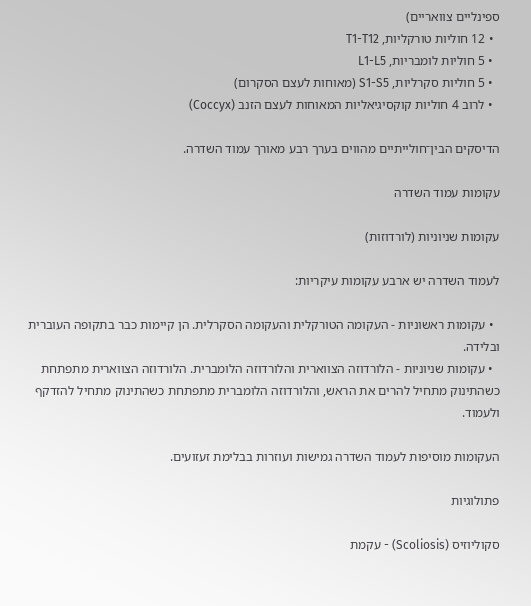ספינליים צוואריים)
  • 12 חוליות טורקליות, T1-T12
  • 5 חוליות לומבריות, L1-L5
  • 5 חוליות סקרליות, S1-S5 (מאוחות לעצם הסקרום)
  • לרוב 4 חוליות קוקסיגיאליות המאוחות לעצם הזנב (Coccyx)

הדיסקים הבין־חולייתיים מהווים בערך רבע מאורך עמוד השדרה.

עקומות עמוד השדרה

עקומות שניוניות (לורדוזות)

לעמוד השדרה יש ארבע עקומות עיקריות:

  • עקומות ראשוניות - העקומה הטורקלית והעקומה הסקרלית. הן קיימות כבר בתקופה העוברית ובלידה.
  • עקומות שניוניות - הלורדוזה הצווארית והלורדוזה הלומברית. הלורדוזה הצווארית מתפתחת כשהתינוק מתחיל להרים את הראש, והלורדוזה הלומברית מתפתחת כשהתינוק מתחיל להזדקף ולעמוד.

העקומות מוסיפות לעמוד השדרה גמישות ועוזרות בבלימת זעזועים.

פתולוגיות

סקוליוזיס (Scoliosis) - עקמת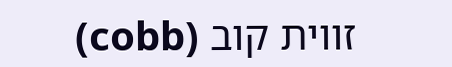זווית קוב (cobb)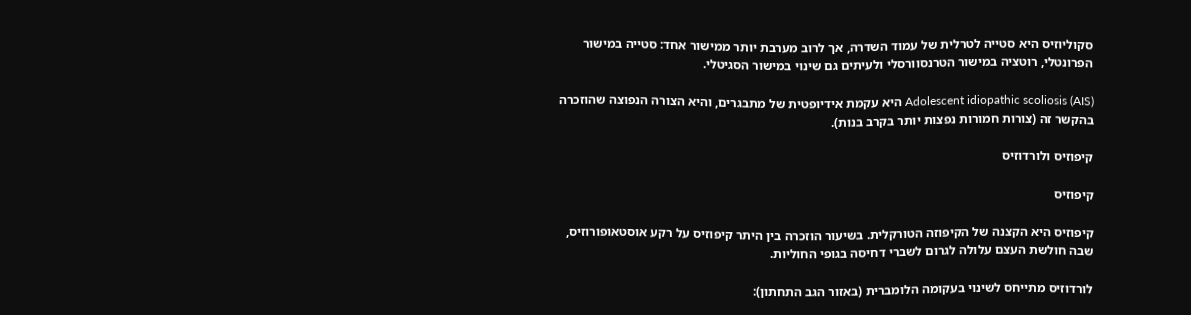סקוליוזיס היא סטייה לטרלית של עמוד השדרה, אך לרוב מערבת יותר ממישור אחד: סטייה במישור הפרונטלי, רוטציה במישור הטרנסוורסלי ולעיתים גם שינוי במישור הסגיטלי.

Adolescent idiopathic scoliosis (AIS) היא עקמת אידיופטית של מתבגרים, והיא הצורה הנפוצה שהוזכרה בהקשר זה (צורות חמורות נפצות יותר בקרב בנות).

קיפוזיס ולורדוזיס

קיפוזיס

קיפוזיס היא הקצנה של הקיפוזה הטורקלית. בשיעור הוזכרה בין היתר קיפוזיס על רקע אוסטאופורוזיס, שבה חולשת העצם עלולה לגרום לשברי דחיסה בגופי החוליות.

לורדוזיס מתייחס לשינוי בעקומה הלומברית (באזור הגב התחתון):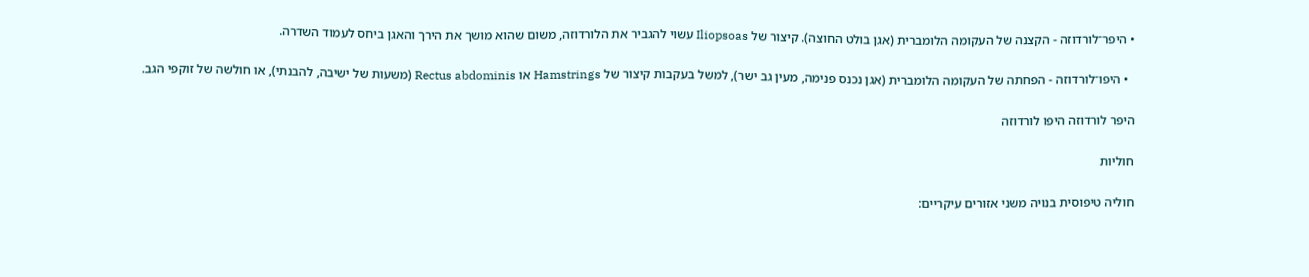• היפר־לורדוזה - הקצנה של העקומה הלומברית (אגן בולט החוצה). קיצור של Iliopsoas עשוי להגביר את הלורדוזה, משום שהוא מושך את הירך והאגן ביחס לעמוד השדרה.

  • היפו־לורדוזה - הפחתה של העקומה הלומברית (אגן נכנס פנימה, מעין גב ישר), למשל בעקבות קיצור של Hamstrings או Rectus abdominis (משעות של ישיבה, להבנתי), או חולשה של זוקפי הגב.

היפר לורדוזה היפו לורדוזה

חוליות

חוליה טיפוסית בנויה משני אזורים עיקריים: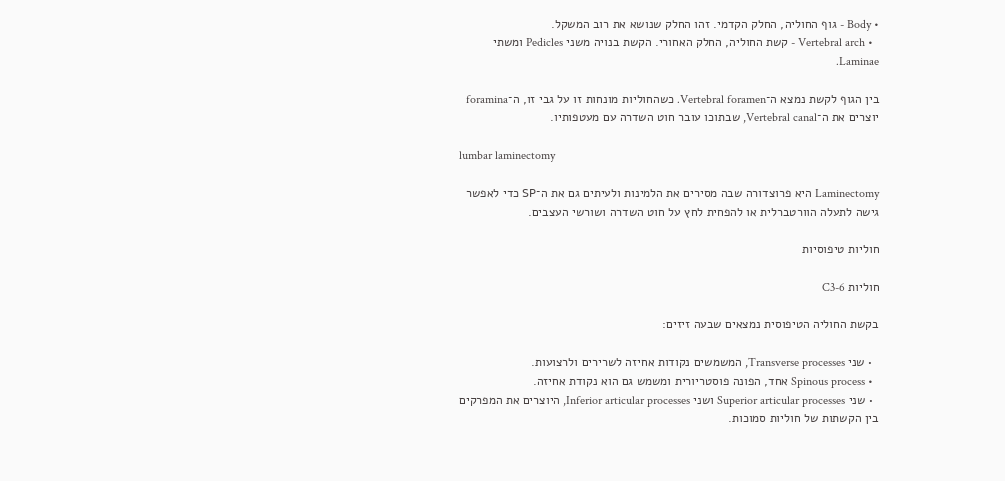• Body - גוף החוליה, החלק הקדמי. זהו החלק שנושא את רוב המשקל.
  • Vertebral arch - קשת החוליה, החלק האחורי. הקשת בנויה משני Pedicles ומשתי Laminae.

בין הגוף לקשת נמצא ה־Vertebral foramen. כשהחוליות מונחות זו על גבי זו, ה־foramina יוצרים את ה־Vertebral canal, שבתוכו עובר חוט השדרה עם מעטפותיו.

lumbar laminectomy

Laminectomy היא פרוצדורה שבה מסירים את הלמינות ולעיתים גם את ה־SP כדי לאפשר גישה לתעלה הוורטברלית או להפחית לחץ על חוט השדרה ושורשי העצבים.

חוליות טיפוסיות

חוליות C3-6

בקשת החוליה הטיפוסית נמצאים שבעה זיזים:

  • שני Transverse processes, המשמשים נקודות אחיזה לשרירים ולרצועות.
  • Spinous process אחד, הפונה פוסטריורית ומשמש גם הוא נקודת אחיזה.
  • שני Superior articular processes ושני Inferior articular processes, היוצרים את המפרקים בין הקשתות של חוליות סמוכות.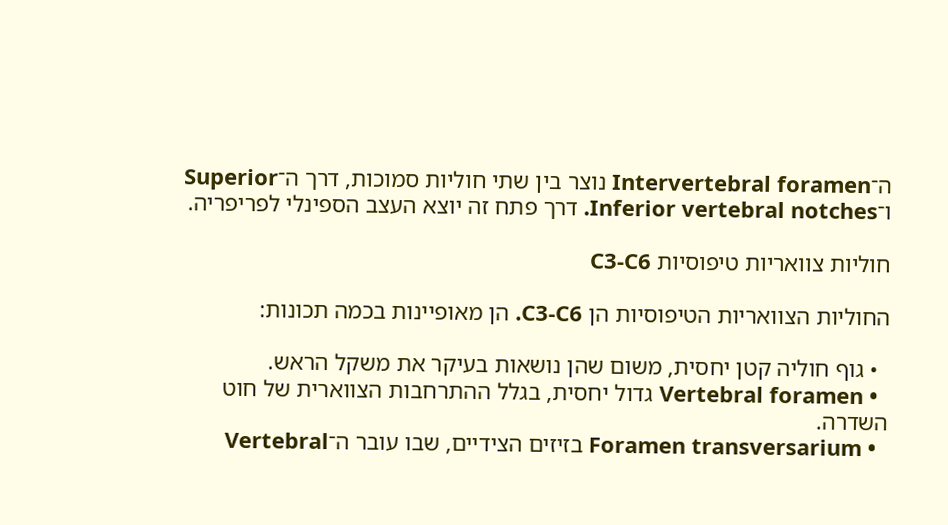ה־Intervertebral foramen נוצר בין שתי חוליות סמוכות, דרך ה־Superior ו־Inferior vertebral notches. דרך פתח זה יוצא העצב הספינלי לפריפריה.

חוליות צוואריות טיפוסיות C3-C6

החוליות הצוואריות הטיפוסיות הן C3-C6. הן מאופיינות בכמה תכונות:

  • גוף חוליה קטן יחסית, משום שהן נושאות בעיקר את משקל הראש.
  • Vertebral foramen גדול יחסית, בגלל ההתרחבות הצווארית של חוט השדרה.
  • Foramen transversarium בזיזים הצידיים, שבו עובר ה־Vertebral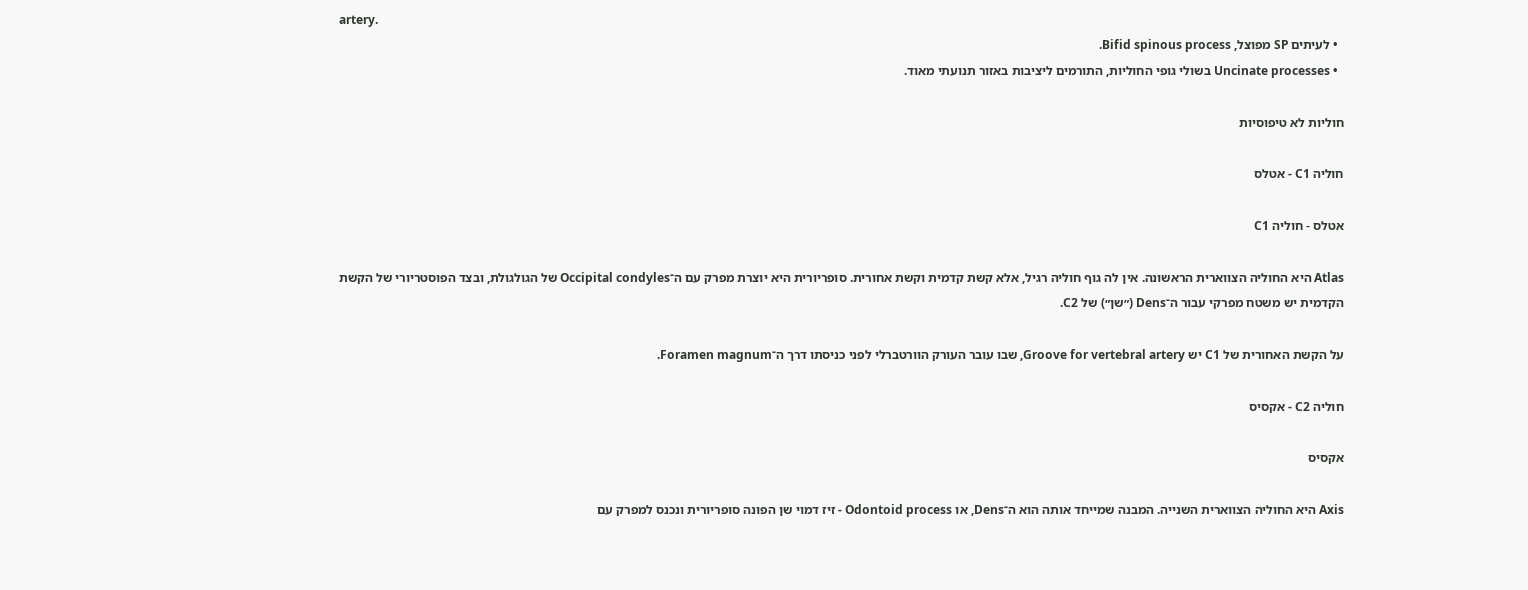artery.
  • לעיתים SP מפוצל, Bifid spinous process.
  • Uncinate processes בשולי גופי החוליות, התורמים ליציבות באזור תנועתי מאוד.

חוליות לא טיפוסיות

חוליה C1 - אטלס

אטלס - חוליה C1

Atlas היא החוליה הצווארית הראשונה. אין לה גוף חוליה רגיל, אלא קשת קדמית וקשת אחורית. סופריורית היא יוצרת מפרק עם ה־Occipital condyles של הגולגולת, ובצד הפוסטריורי של הקשת הקדמית יש משטח מפרקי עבור ה־Dens (״שן״) של C2.

על הקשת האחורית של C1 יש Groove for vertebral artery, שבו עובר העורק הוורטברלי לפני כניסתו דרך ה־Foramen magnum.

חוליה C2 - אקסיס

אקסיס

Axis היא החוליה הצווארית השנייה. המבנה שמייחד אותה הוא ה־Dens, או Odontoid process - זיז דמוי שן הפונה סופריורית ונכנס למפרק עם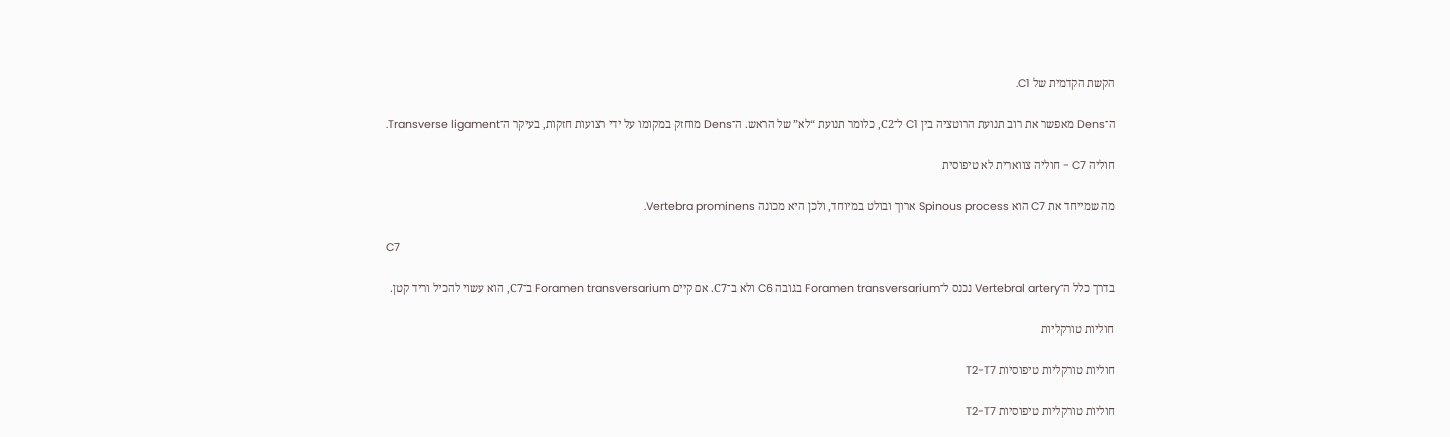הקשת הקדמית של C1.

ה־Dens מאפשר את רוב תנועת הרוטציה בין C1 ל־C2, כלומר תנועת “לא” של הראש. ה־Dens מוחזק במקומו על ידי רצועות חזקות, בעיקר ה־Transverse ligament.

חוליה C7 - חוליה צווארית לא טיפוסית

מה שמייחד את C7 הוא Spinous process ארוך ובולט במיוחד, ולכן היא מכונה Vertebra prominens.

C7

בדרך כלל ה־Vertebral artery נכנס ל־Foramen transversarium בגובה C6 ולא ב־C7. אם קיים Foramen transversarium ב־C7, הוא עשוי להכיל וריד קטן.

חוליות טורקליות

חוליות טורקליות טיפוסיות T2-T7

חוליות טורקליות טיפוסיות T2-T7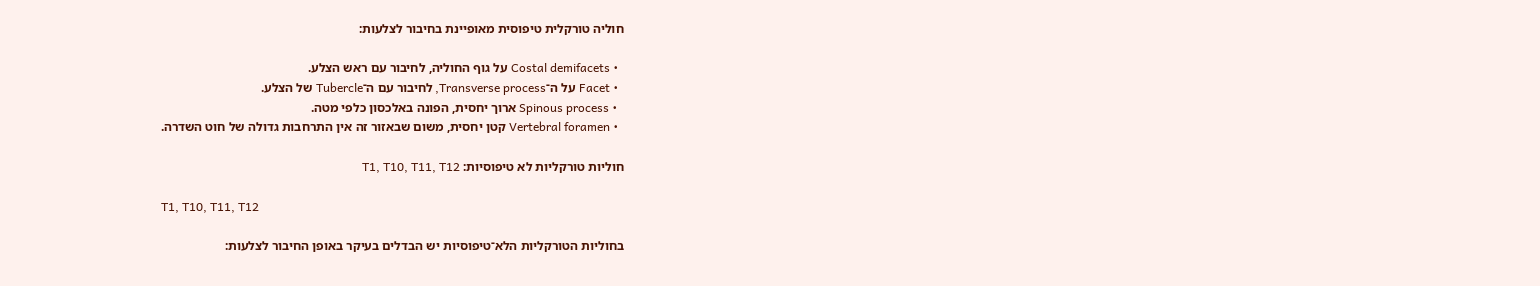חוליה טורקלית טיפוסית מאופיינת בחיבור לצלעות:

  • Costal demifacets על גוף החוליה, לחיבור עם ראש הצלע.
  • Facet על ה־Transverse process, לחיבור עם ה־Tubercle של הצלע.
  • Spinous process ארוך יחסית, הפונה באלכסון כלפי מטה.
  • Vertebral foramen קטן יחסית, משום שבאזור זה אין התרחבות גדולה של חוט השדרה.

חוליות טורקליות לא טיפוסיות: T1, T10, T11, T12

T1, T10, T11, T12

בחוליות הטורקליות הלא־טיפוסיות יש הבדלים בעיקר באופן החיבור לצלעות: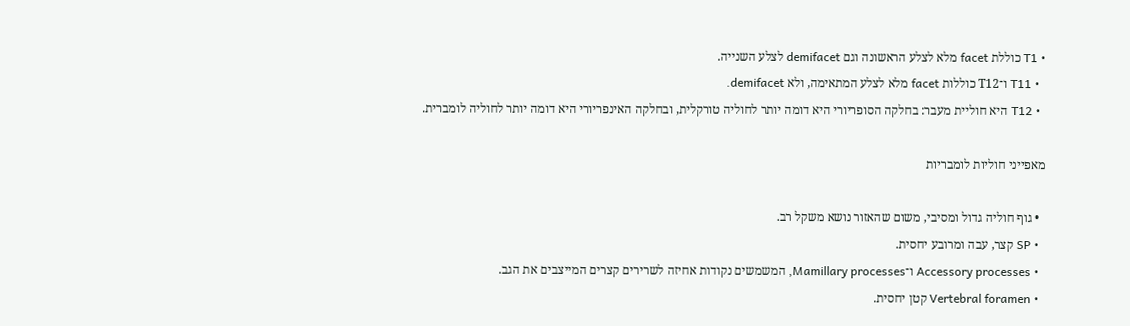• T1 כוללת facet מלא לצלע הראשונה וגם demifacet לצלע השנייה.
  • T11 ו־T12 כוללות facet מלא לצלע המתאימה, ולא demifacet.
  • T12 היא חוליית מעבר: בחלקה הסופריורי היא דומה יותר לחוליה טורקלית, ובחלקה האינפריורי היא דומה יותר לחוליה לומברית.

מאפייני חוליות לומבריות

  • גוף חוליה גדול ומסיבי, משום שהאזור נושא משקל רב.
  • SP קצר, עבה ומרובע יחסית.
  • Accessory processes ו־Mamillary processes, המשמשים נקודות אחיזה לשרירים קצרים המייצבים את הגב.
  • Vertebral foramen קטן יחסית.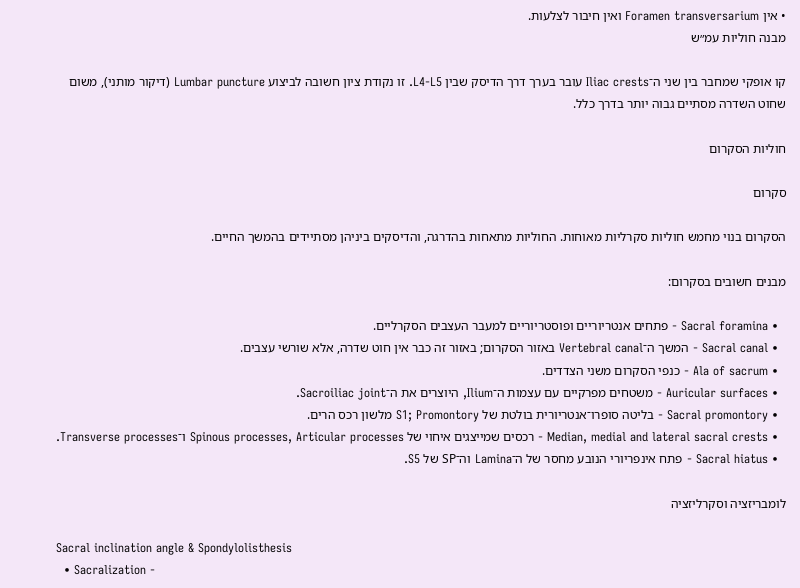• אין Foramen transversarium ואין חיבור לצלעות.
מבנה חוליות עמ״ש

קו אופקי שמחבר בין שני ה־Iliac crests עובר בערך דרך הדיסק שבין L4-L5. זו נקודת ציון חשובה לביצוע Lumbar puncture (דיקור מותני), משום שחוט השדרה מסתיים גבוה יותר בדרך כלל.

חוליות הסקרום

סקרום

הסקרום בנוי מחמש חוליות סקרליות מאוחות. החוליות מתאחות בהדרגה, והדיסקים ביניהן מסתיידים בהמשך החיים.

מבנים חשובים בסקרום:

  • Sacral foramina - פתחים אנטריוריים ופוסטריוריים למעבר העצבים הסקרליים.
  • Sacral canal - המשך ה־Vertebral canal באזור הסקרום; באזור זה כבר אין חוט שדרה, אלא שורשי עצבים.
  • Ala of sacrum - כנפי הסקרום משני הצדדים.
  • Auricular surfaces - משטחים מפרקיים עם עצמות ה־Ilium, היוצרים את ה־Sacroiliac joint.
  • Sacral promontory - בליטה סופרו־אנטריורית בולטת של S1; Promontory מלשון רכס הרים.
  • Median, medial and lateral sacral crests - רכסים שמייצגים איחוי של Spinous processes, Articular processes ו־Transverse processes.
  • Sacral hiatus - פתח אינפריורי הנובע מחסר של ה־Lamina וה־SP של S5.

לומבריזציה וסקרליזציה

Sacral inclination angle & Spondylolisthesis
  • Sacralization -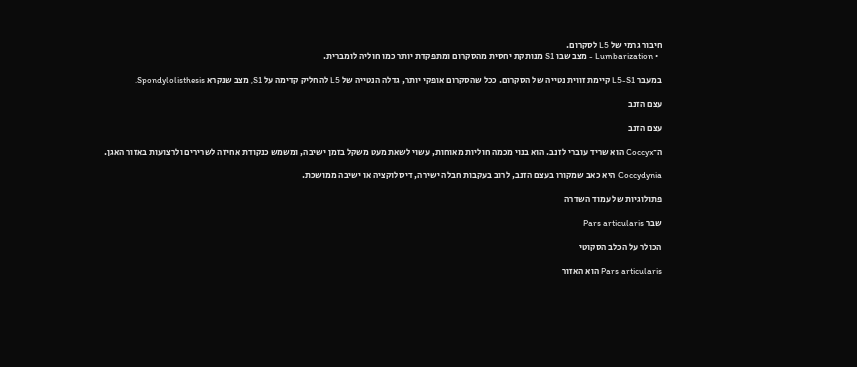חיבור גרמי של L5 לסקרום.
  • Lumbarization - מצב שבו S1 מנותקת יחסית מהסקרום ומתפקדת יותר כמו חוליה לומברית.

במעבר L5-S1 קיימת זווית נטייה של הסקרום. ככל שהסקרום אופקי יותר, גדלה הנטייה של L5 להחליק קדימה על S1, מצב שנקרא Spondylolisthesis.

עצם הזנב

עצם הזנב

ה־Coccyx הוא שריד עוברי לזנב. הוא בנוי מכמה חוליות מאוחות, עשוי לשאת מעט משקל בזמן ישיבה, ומשמש כנקודת אחיזה לשרירים ולרצועות באזור האגן.

Coccydynia היא כאב שמקורו בעצם הזנב, לרוב בעקבות חבלה ישירה, דיסלוקציה או ישיבה ממושכת.

פתולוגיות של עמוד השדרה

שבר Pars articularis

הכולר על הכלב הסקוטי

Pars articularis הוא האזור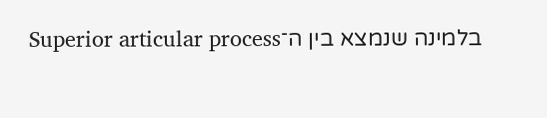בלמינה שנמצא בין ה־Superior articular process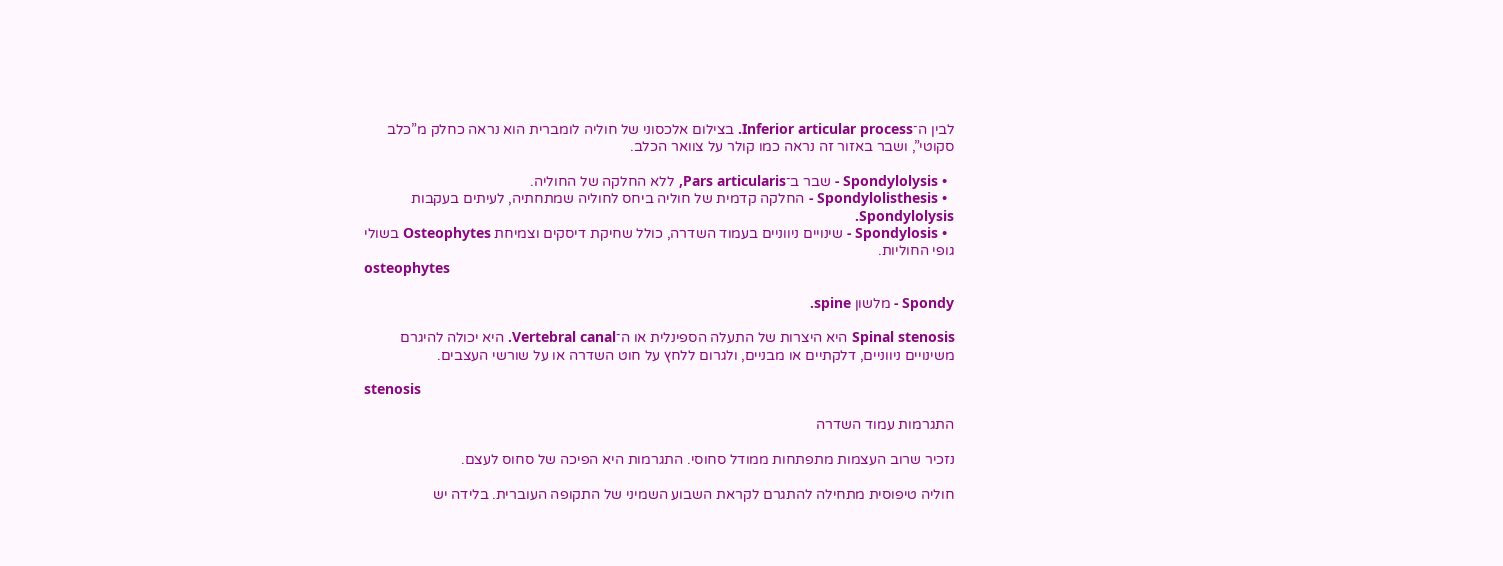לבין ה־Inferior articular process. בצילום אלכסוני של חוליה לומברית הוא נראה כחלק מ”כלב סקוטי”, ושבר באזור זה נראה כמו קולר על צוואר הכלב.

  • Spondylolysis - שבר ב־Pars articularis, ללא החלקה של החוליה.
  • Spondylolisthesis - החלקה קדמית של חוליה ביחס לחוליה שמתחתיה, לעיתים בעקבות Spondylolysis.
  • Spondylosis - שינויים ניווניים בעמוד השדרה, כולל שחיקת דיסקים וצמיחת Osteophytes בשולי גופי החוליות.
osteophytes

Spondy - מלשון spine.

Spinal stenosis היא היצרות של התעלה הספינלית או ה־Vertebral canal. היא יכולה להיגרם משינויים ניווניים, דלקתיים או מבניים, ולגרום ללחץ על חוט השדרה או על שורשי העצבים.

stenosis

התגרמות עמוד השדרה

נזכיר שרוב העצמות מתפתחות ממודל סחוסי. התגרמות היא הפיכה של סחוס לעצם.

חוליה טיפוסית מתחילה להתגרם לקראת השבוע השמיני של התקופה העוברית. בלידה יש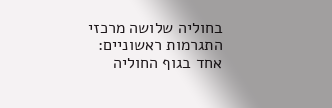בחוליה שלושה מרכזי התגרמות ראשוניים: אחד בגוף החוליה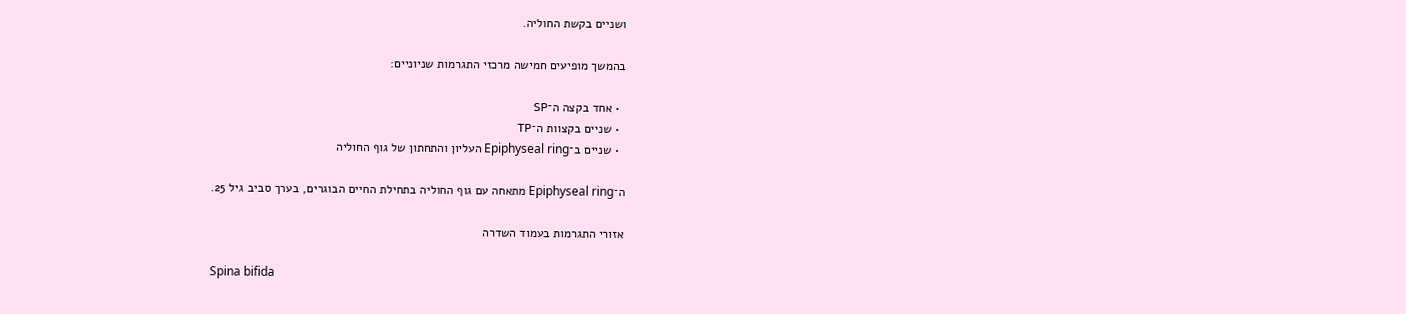ושניים בקשת החוליה.

בהמשך מופיעים חמישה מרכזי התגרמות שניוניים:

  • אחד בקצה ה־SP
  • שניים בקצוות ה־TP
  • שניים ב־Epiphyseal ring העליון והתחתון של גוף החוליה

ה־Epiphyseal ring מתאחה עם גוף החוליה בתחילת החיים הבוגרים, בערך סביב גיל 25.

אזורי התגרמות בעמוד השדרה

Spina bifida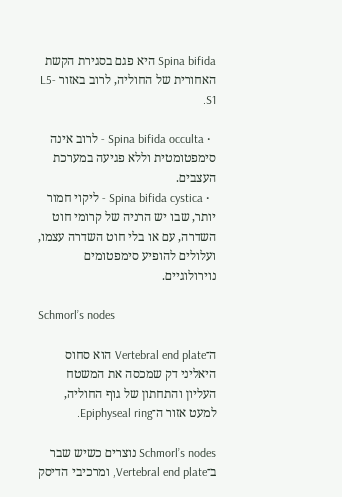Spina bifida היא פגם בסגירת הקשת האחורית של החוליה, לרוב באזור L5-S1.

  • Spina bifida occulta - לרוב אינה סימפטומטית וללא פגיעה במערכת העצבים.
  • Spina bifida cystica - ליקוי חמור יותר, שבו יש הרניה של קרומי חוט השדרה, עם או בלי חוט השדרה עצמו, ועלולים להופיע סימפטומים נוירולוגיים.

Schmorl’s nodes

ה־Vertebral end plate הוא סחוס היאליני דק שמכסה את המשטח העליון והתחתון של גוף החוליה, למעט אזור ה־Epiphyseal ring.

Schmorl’s nodes נוצרים כשיש שבר ב־Vertebral end plate, ומרכיבי הדיסק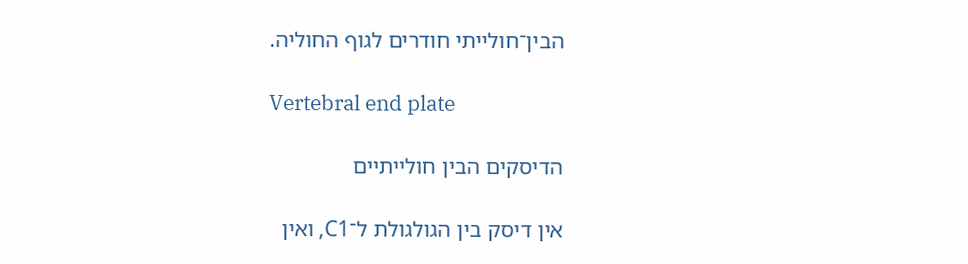הבין־חולייתי חודרים לגוף החוליה.

Vertebral end plate

הדיסקים הבין חולייתיים

אין דיסק בין הגולגולת ל־C1, ואין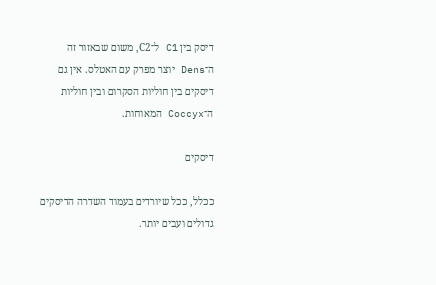דיסק בין C1 ל־C2, משום שבאזור זה ה־Dens יוצר מפרק עם האטלס. אין גם דיסקים בין חוליות הסקרום ובין חוליות ה־Coccyx המאוחות.

דיסקים

ככלל, ככל שיורדים בעמוד השדרה הדיסקים גדולים ועבים יותר.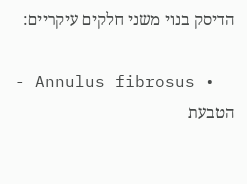הדיסק בנוי משני חלקים עיקריים:

  • Annulus fibrosus - הטבעת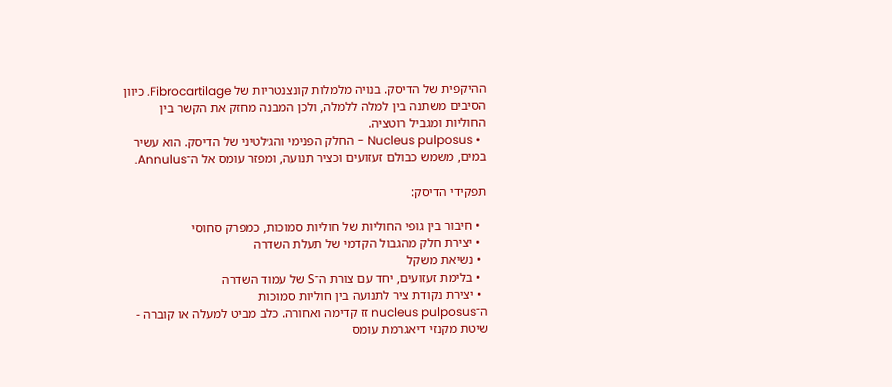ההיקפית של הדיסק. בנויה מלמלות קונצנטריות של Fibrocartilage. כיוון הסיבים משתנה בין למלה ללמלה, ולכן המבנה מחזק את הקשר בין החוליות ומגביל רוטציה.
  • Nucleus pulposus - החלק הפנימי והג׳לטיני של הדיסק. הוא עשיר במים, משמש כבולם זעזועים וכציר תנועה, ומפזר עומס אל ה־Annulus.

תפקידי הדיסק:

  • חיבור בין גופי החוליות של חוליות סמוכות, כמפרק סחוסי
  • יצירת חלק מהגבול הקדמי של תעלת השדרה
  • נשיאת משקל
  • בלימת זעזועים, יחד עם צורת ה־S של עמוד השדרה
  • יצירת נקודת ציר לתנועה בין חוליות סמוכות
ה־nucleus pulposus זז קדימה ואחורה. כלב מביט למעלה או קוברה - שיטת מקנזי דיאגרמת עומס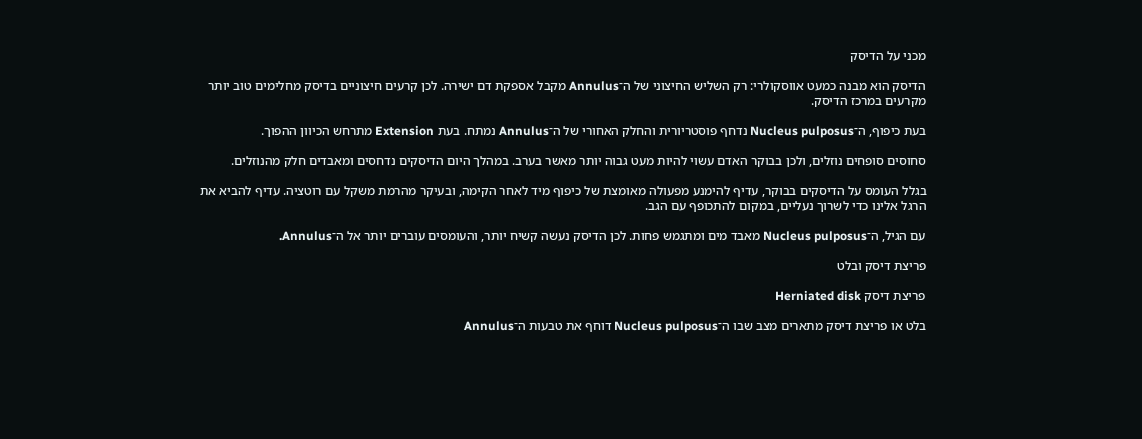מכני על הדיסק

הדיסק הוא מבנה כמעט אווסקולרי: רק השליש החיצוני של ה־Annulus מקבל אספקת דם ישירה. לכן קרעים חיצוניים בדיסק מחלימים טוב יותר מקרעים במרכז הדיסק.

בעת כיפוף, ה־Nucleus pulposus נדחף פוסטריורית והחלק האחורי של ה־Annulus נמתח. בעת Extension מתרחש הכיוון ההפוך.

סחוסים סופחים נוזלים, ולכן בבוקר האדם עשוי להיות מעט גבוה יותר מאשר בערב. במהלך היום הדיסקים נדחסים ומאבדים חלק מהנוזלים.

בגלל העומס על הדיסקים בבוקר, עדיף להימנע מפעולה מאומצת של כיפוף מיד לאחר הקימה, ובעיקר מהרמת משקל עם רוטציה. עדיף להביא את הרגל אלינו כדי לשרוך נעליים, במקום להתכופף עם הגב.

עם הגיל, ה־Nucleus pulposus מאבד מים ומתגמש פחות. לכן הדיסק נעשה קשיח יותר, והעומסים עוברים יותר אל ה־Annulus.

פריצת דיסק ובלט

פריצת דיסק Herniated disk

בלט או פריצת דיסק מתארים מצב שבו ה־Nucleus pulposus דוחף את טבעות ה־Annulus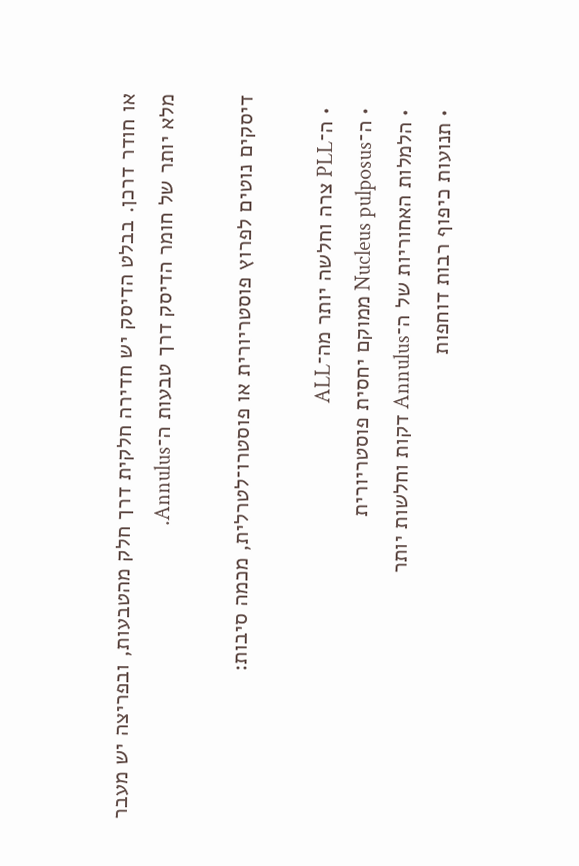או חודר דרכן. בבלט הדיסק יש חדירה חלקית דרך חלק מהטבעות, ובפריצה יש מעבר מלא יותר של חומר הדיסק דרך טבעות ה־Annulus.

דיסקים נוטים לפרוץ פוסטריורית או פוסטרו־לטרלית, מכמה סיבות:

  • ה־PLL צרה וחלשה יותר מה־ALL
  • ה־Nucleus pulposus ממוקם יחסית פוסטריורית
  • הלמלות האחוריות של ה־Annulus דקות וחלשות יותר
  • תנועות כיפוף רבות דוחפות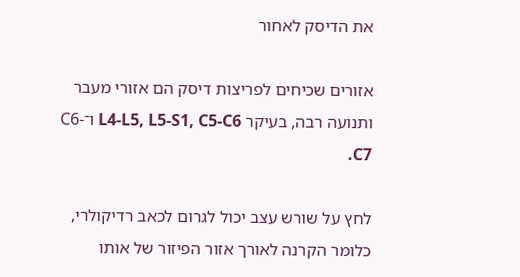את הדיסק לאחור

אזורים שכיחים לפריצות דיסק הם אזורי מעבר ותנועה רבה, בעיקר L4-L5, L5-S1, C5-C6 ו־C6-C7.

לחץ על שורש עצב יכול לגרום לכאב רדיקולרי, כלומר הקרנה לאורך אזור הפיזור של אותו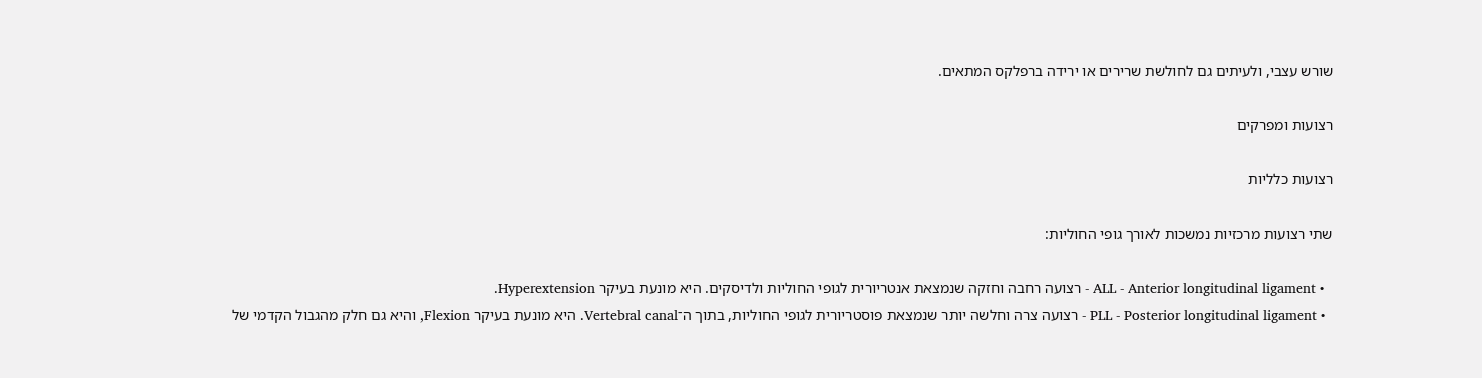שורש עצבי, ולעיתים גם לחולשת שרירים או ירידה ברפלקס המתאים.

רצועות ומפרקים

רצועות כלליות

שתי רצועות מרכזיות נמשכות לאורך גופי החוליות:

  • ALL - Anterior longitudinal ligament - רצועה רחבה וחזקה שנמצאת אנטריורית לגופי החוליות ולדיסקים. היא מונעת בעיקר Hyperextension.
  • PLL - Posterior longitudinal ligament - רצועה צרה וחלשה יותר שנמצאת פוסטריורית לגופי החוליות, בתוך ה־Vertebral canal. היא מונעת בעיקר Flexion, והיא גם חלק מהגבול הקדמי של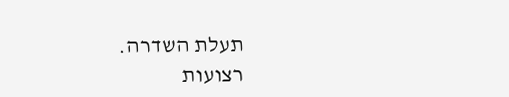תעלת השדרה.
רצועות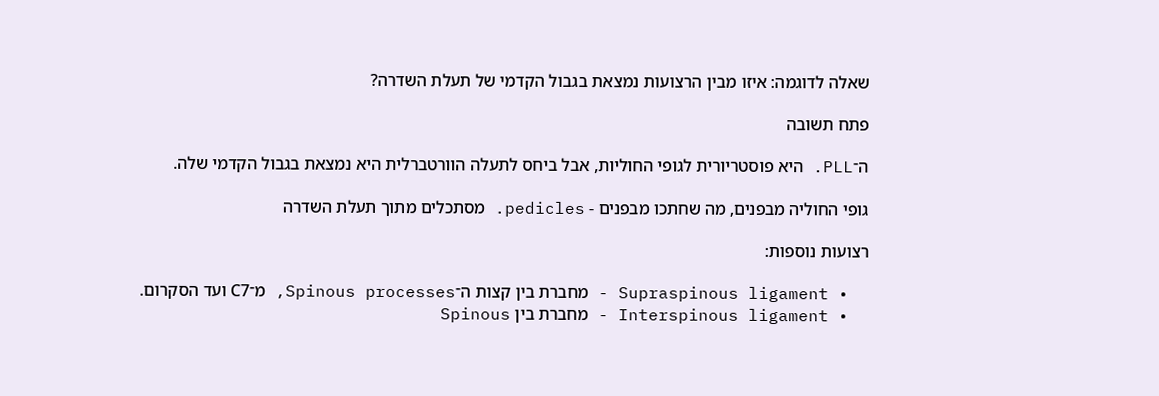שאלה לדוגמה: איזו מבין הרצועות נמצאת בגבול הקדמי של תעלת השדרה?

פתח תשובה

ה־PLL. היא פוסטריורית לגופי החוליות, אבל ביחס לתעלה הוורטברלית היא נמצאת בגבול הקדמי שלה.

גופי החוליה מבפנים, מה שחתכו מבפנים - pedicles. מסתכלים מתוך תעלת השדרה

רצועות נוספות:

  • Supraspinous ligament - מחברת בין קצות ה־Spinous processes, מ־C7 ועד הסקרום.
  • Interspinous ligament - מחברת בין Spinous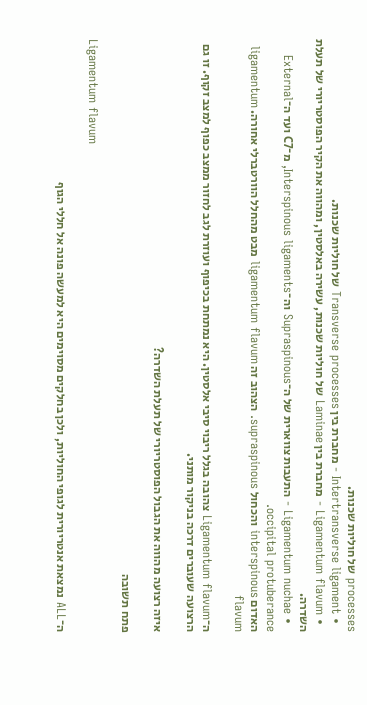processes של חוליות שכנות.
  • Intertransverse ligament - מחברת בין Transverse processes של חוליות שכנות.
  • Ligamentum flavum - מחברת בין Laminae של חוליות שכנות, עשירה באלסטין, ומהווה את הקיר הפוסטריורי של תעלת השדרה.
  • Ligamentum nuchae - התעבות צווארית של ה־Supraspinous וה־Interspinous ligaments, מ־C7 ועד ה־External occipital protuberance.
האדום interspinous והכחול supraspinous. הצהוב זה ligamentum flavum מבט מהחלל הוורטברלי אחורה. ligamentum flavum

ה־Ligamentum flavum צהובה בגלל ריבוי סיבי אלסטין. היא נמתחת בכיפוף ועוזרת לגב לחזור ממצב כפוף למצב זקוף. זו גם הרצועה שעוברים דרכה בניקור מותני.

איזה רצועה מהווה את הגבול הפוסטריורי של תעלת השדרה?

פתח תשובה

Ligamentum flavum

ה־ALL נמצאת אנטריורית לגופי החוליות, ולכן בחלקים מסוימים היא למעשה פונה אל חללי הגוף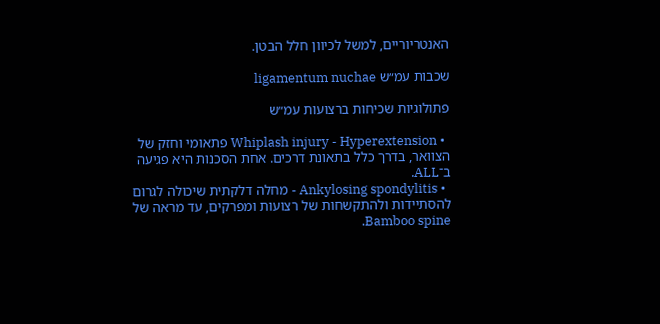האנטריוריים, למשל לכיוון חלל הבטן.

שכבות עמ״ש ligamentum nuchae

פתולוגיות שכיחות ברצועות עמ״ש

  • Whiplash injury - Hyperextension פתאומי וחזק של הצוואר, בדרך כלל בתאונת דרכים. אחת הסכנות היא פגיעה ב־ALL.
  • Ankylosing spondylitis - מחלה דלקתית שיכולה לגרום להסתיידות ולהתקשחות של רצועות ומפרקים, עד מראה של Bamboo spine.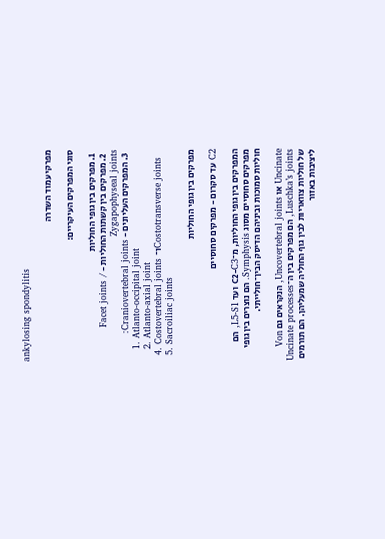ankylosing spondylitis

מפרקי עמוד השדרה

סוגי המפרקים העיקריים:

  1. מפרקים בין גופי החוליות
  2. מפרקים בין קשתות החוליות - Facet joints / Zygapophyseal joints
  3. המפרקים העליונים - Craniovertebral joints:
    1. Atlanto-occipital joint
    2. Atlanto-axial joint
  4. Costovertebral joints ו־Costotransverse joints
  5. Sacroiliac joints

מפרקים בין גופי החוליות

C2 עד סקרום - מפרקים סחוסיים

המפרקים בין גופי החוליות, מ־C2-C3 ועד L5-S1, הם מפרקים סחוסיים מסוג Symphysis. הם נוצרים בין גופי חוליות סמוכות וביניהם הדיסק הבין־חולייתי.

Uncinate או Uncovertebral joints, הנקראים גם Von Luschka’s joints, הם מפרקים בין ה־Uncinate processes של חוליות צוואריות לבין גוף החוליה שמעליהן. הם תורמים ליציבות באזור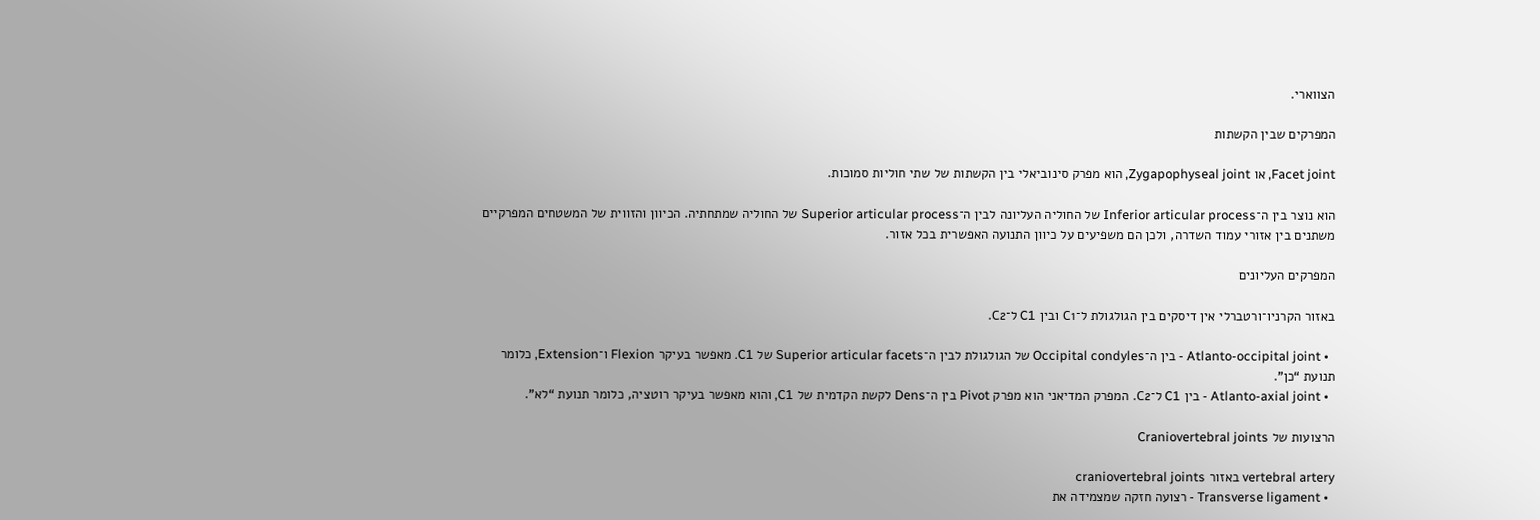הצווארי.

המפרקים שבין הקשתות

Facet joint, או Zygapophyseal joint, הוא מפרק סינוביאלי בין הקשתות של שתי חוליות סמוכות.

הוא נוצר בין ה־Inferior articular process של החוליה העליונה לבין ה־Superior articular process של החוליה שמתחתיה. הכיוון והזווית של המשטחים המפרקיים משתנים בין אזורי עמוד השדרה, ולכן הם משפיעים על כיוון התנועה האפשרית בכל אזור.

המפרקים העליונים

באזור הקרניו־ורטברלי אין דיסקים בין הגולגולת ל־C1 ובין C1 ל־C2.

  • Atlanto-occipital joint - בין ה־Occipital condyles של הגולגולת לבין ה־Superior articular facets של C1. מאפשר בעיקר Flexion ו־Extension, כלומר תנועת “כן”.
  • Atlanto-axial joint - בין C1 ל־C2. המפרק המדיאני הוא מפרק Pivot בין ה־Dens לקשת הקדמית של C1, והוא מאפשר בעיקר רוטציה, כלומר תנועת “לא”.

הרצועות של Craniovertebral joints

vertebral artery באזור craniovertebral joints
  • Transverse ligament - רצועה חזקה שמצמידה את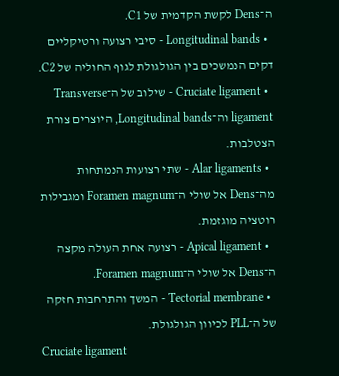ה־Dens לקשת הקדמית של C1.
  • Longitudinal bands - סיבי רצועה ורטיקליים דקים הנמשכים בין הגולגולת לגוף החוליה של C2.
  • Cruciate ligament - שילוב של ה־Transverse ligament וה־Longitudinal bands, היוצרים צורת הצטלבות.
  • Alar ligaments - שתי רצועות הנמתחות מה־Dens אל שולי ה־Foramen magnum ומגבילות רוטציה מוגזמת.
  • Apical ligament - רצועה אחת העולה מקצה ה־Dens אל שולי ה־Foramen magnum.
  • Tectorial membrane - המשך והתרחבות חזקה של ה־PLL לכיוון הגולגולת.
Cruciate ligament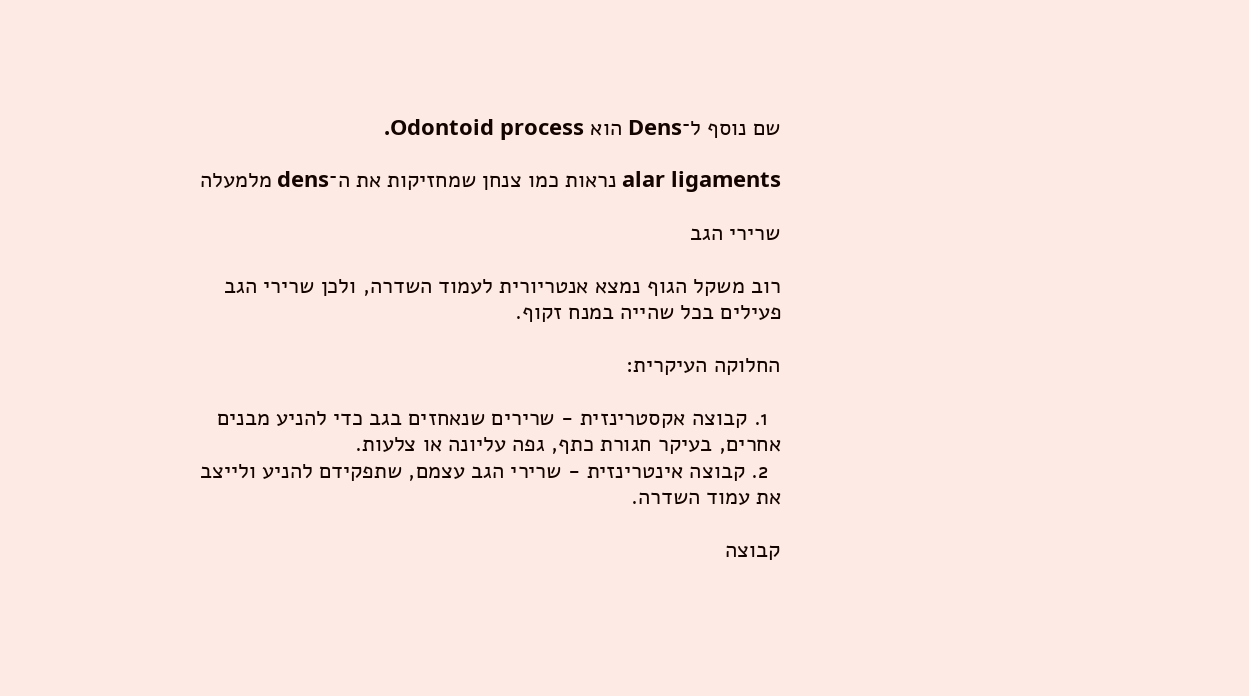שם נוסף ל־Dens הוא Odontoid process.

alar ligaments נראות כמו צנחן שמחזיקות את ה־dens מלמעלה

שרירי הגב

רוב משקל הגוף נמצא אנטריורית לעמוד השדרה, ולכן שרירי הגב פעילים בכל שהייה במנח זקוף.

החלוקה העיקרית:

  1. קבוצה אקסטרינזית - שרירים שנאחזים בגב כדי להניע מבנים אחרים, בעיקר חגורת כתף, גפה עליונה או צלעות.
  2. קבוצה אינטרינזית - שרירי הגב עצמם, שתפקידם להניע ולייצב את עמוד השדרה.

קבוצה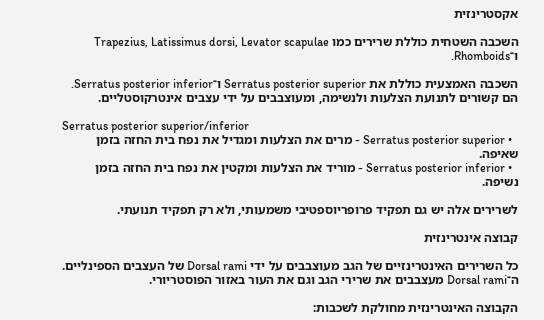אקסטרינזית

השכבה השטחית כוללת שרירים כמו Trapezius, Latissimus dorsi, Levator scapulae ו־Rhomboids.

השכבה האמצעית כוללת את Serratus posterior superior ו־Serratus posterior inferior. הם קשורים לתנועת הצלעות ולנשימה, ומעוצבבים על ידי עצבים אינטרקוסטליים.

Serratus posterior superior/inferior
  • Serratus posterior superior - מרים את הצלעות ומגדיל את נפח בית החזה בזמן שאיפה.
  • Serratus posterior inferior - מוריד את הצלעות ומקטין את נפח בית החזה בזמן נשיפה.

לשרירים אלה יש גם תפקיד פרופריוספטיבי משמעותי, ולא רק תפקיד תנועתי.

קבוצה אינטרינזית

כל השרירים האינטרינזיים של הגב מעוצבבים על ידי Dorsal rami של העצבים הספינליים. ה־Dorsal rami מעצבבים את שרירי הגב וגם את העור באזור הפוסטריורי.

הקבוצה האינטרינזית מחולקת לשכבות: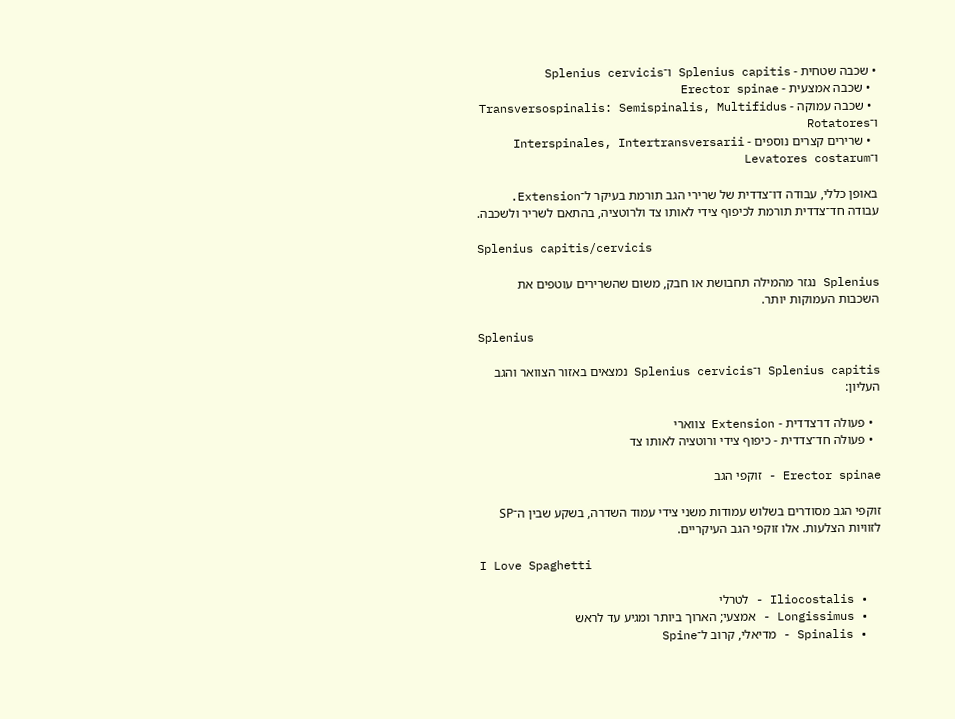• שכבה שטחית - Splenius capitis ו־Splenius cervicis
  • שכבה אמצעית - Erector spinae
  • שכבה עמוקה - Transversospinalis: Semispinalis, Multifidus ו־Rotatores
  • שרירים קצרים נוספים - Interspinales, Intertransversarii ו־Levatores costarum

באופן כללי, עבודה דו־צדדית של שרירי הגב תורמת בעיקר ל־Extension. עבודה חד־צדדית תורמת לכיפוף צידי לאותו צד ולרוטציה, בהתאם לשריר ולשכבה.

Splenius capitis/cervicis

Splenius נגזר מהמילה תחבושת או חבק, משום שהשרירים עוטפים את השכבות העמוקות יותר.

Splenius

Splenius capitis ו־Splenius cervicis נמצאים באזור הצוואר והגב העליון:

  • פעולה דו־צדדית - Extension צווארי
  • פעולה חד־צדדית - כיפוף צידי ורוטציה לאותו צד

Erector spinae - זוקפי הגב

זוקפי הגב מסודרים בשלוש עמודות משני צידי עמוד השדרה, בשקע שבין ה־SP לזוויות הצלעות. אלו זוקפי הגב העיקריים.

I Love Spaghetti

  • Iliocostalis - לטרלי
  • Longissimus - אמצעי; הארוך ביותר ומגיע עד לראש
  • Spinalis - מדיאלי, קרוב ל־Spine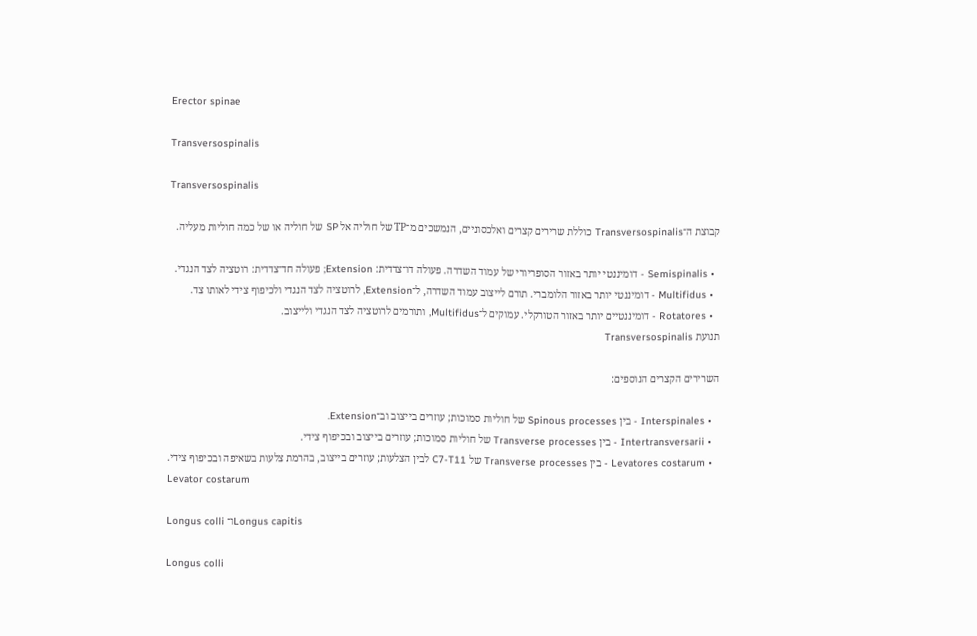Erector spinae

Transversospinalis

Transversospinalis

קבוצת ה־Transversospinalis כוללת שרירים קצרים ואלכסוניים, הנמשכים מ־TP של חוליה אל SP של חוליה או של כמה חוליות מעליה.

  • Semispinalis - דומיננטי יותר באזור הסופריורי של עמוד השדרה. פעולה דו־צדדית: Extension; פעולה חד־צדדית: רוטציה לצד הנגדי.
  • Multifidus - דומיננטי יותר באזור הלומברי. תורם לייצוב עמוד השדרה, ל־Extension, לרוטציה לצד הנגדי ולכיפוף צידי לאותו צד.
  • Rotatores - דומיננטיים יותר באזור הטורקלי. עמוקים ל־Multifidus, ותורמים לרוטציה לצד הנגדי ולייצוב.
תנועת Transversospinalis

השרירים הקצרים הנוספים:

  • Interspinales - בין Spinous processes של חוליות סמוכות; עוזרים בייצוב וב־Extension.
  • Intertransversarii - בין Transverse processes של חוליות סמוכות; עוזרים בייצוב ובכיפוף צידי.
  • Levatores costarum - בין Transverse processes של C7-T11 לבין הצלעות; עוזרים בייצוב, בהרמת צלעות בשאיפה ובכיפוף צידי.
Levator costarum

Longus colli ו־Longus capitis

Longus colli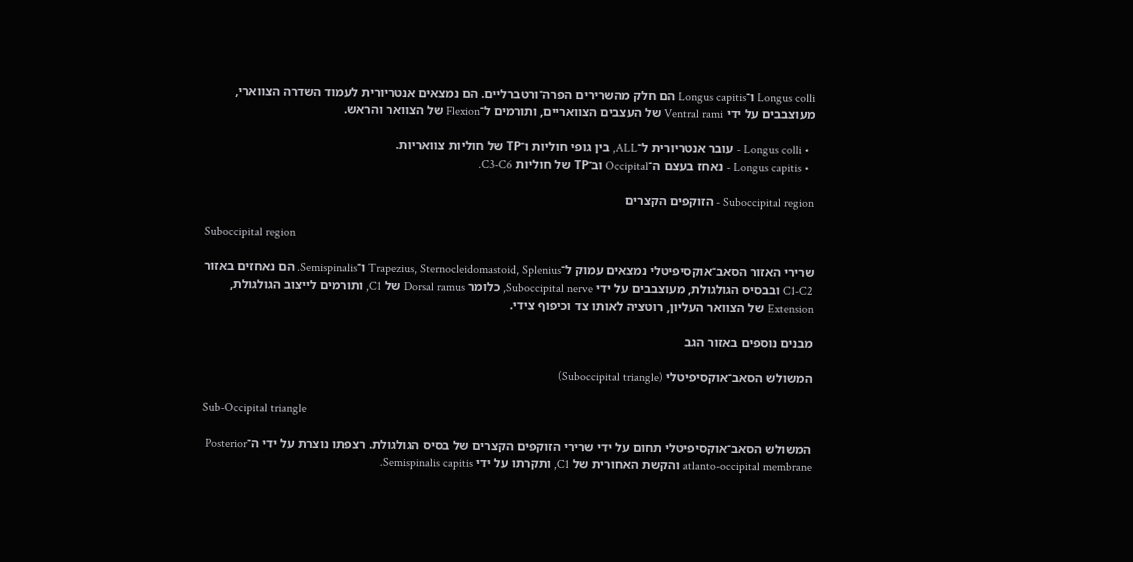Longus colli ו־Longus capitis הם חלק מהשרירים הפרה־ורטברליים. הם נמצאים אנטריורית לעמוד השדרה הצווארי, מעוצבבים על ידי Ventral rami של העצבים הצוואריים, ותורמים ל־Flexion של הצוואר והראש.

  • Longus colli - עובר אנטריורית ל־ALL, בין גופי חוליות ו־TP של חוליות צוואריות.
  • Longus capitis - נאחז בעצם ה־Occipital וב־TP של חוליות C3-C6.

Suboccipital region - הזוקפים הקצרים

Suboccipital region

שרירי האזור הסאב־אוקסיפיטלי נמצאים עמוק ל־Trapezius, Sternocleidomastoid, Splenius ו־Semispinalis. הם נאחזים באזור C1-C2 ובבסיס הגולגולת, מעוצבבים על ידי Suboccipital nerve, כלומר Dorsal ramus של C1, ותורמים לייצוב הגולגולת, Extension של הצוואר העליון, רוטציה לאותו צד וכיפוף צידי.

מבנים נוספים באזור הגב

המשולש הסאב־אוקסיפיטלי (Suboccipital triangle)

Sub-Occipital triangle

המשולש הסאב־אוקסיפיטלי תחום על ידי שרירי הזוקפים הקצרים של בסיס הגולגולת. רצפתו נוצרת על ידי ה־Posterior atlanto-occipital membrane והקשת האחורית של C1, ותקרתו על ידי Semispinalis capitis.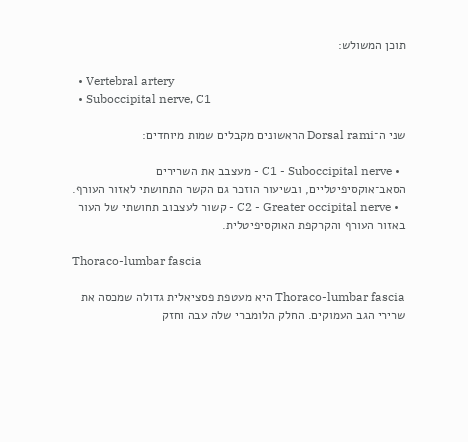תוכן המשולש:

  • Vertebral artery
  • Suboccipital nerve, C1

שני ה־Dorsal rami הראשונים מקבלים שמות מיוחדים:

  • C1 - Suboccipital nerve - מעצבב את השרירים הסאב־אוקסיפיטליים, ובשיעור הוזכר גם הקשר התחושתי לאזור העורף.
  • C2 - Greater occipital nerve - קשור לעצבוב תחושתי של העור באזור העורף והקרקפת האוקסיפיטלית.

Thoraco-lumbar fascia

Thoraco-lumbar fascia היא מעטפת פסציאלית גדולה שמכסה את שרירי הגב העמוקים. החלק הלומברי שלה עבה וחזק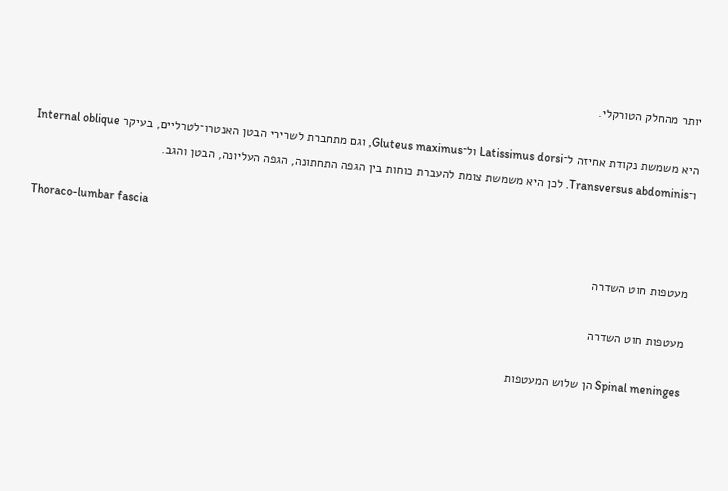יותר מהחלק הטורקלי.

היא משמשת נקודת אחיזה ל־Latissimus dorsi ול־Gluteus maximus, וגם מתחברת לשרירי הבטן האנטרו־לטרליים, בעיקר Internal oblique ו־Transversus abdominis. לכן היא משמשת צומת להעברת כוחות בין הגפה התחתונה, הגפה העליונה, הבטן והגב.

Thoraco-lumbar fascia

מעטפות חוט השדרה

מעטפות חוט השדרה

Spinal meninges הן שלוש המעטפות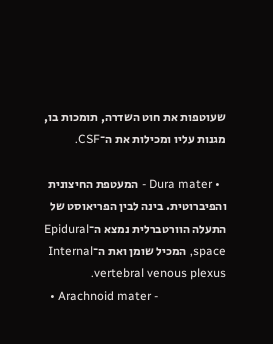שעוטפות את חוט השדרה, תומכות בו, מגנות עליו ומכילות את ה־CSF.

  • Dura mater - המעטפת החיצונית והפיברוטית. בינה לבין הפריאוסט של התעלה הוורטברלית נמצא ה־Epidural space, המכיל שומן ואת ה־Internal vertebral venous plexus.
  • Arachnoid mater -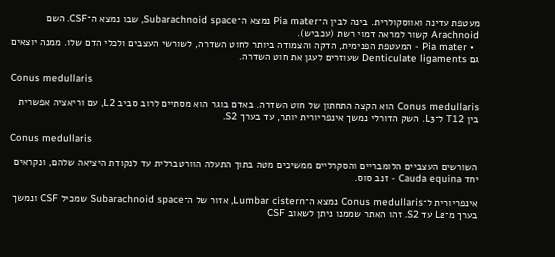מעטפת עדינה ואווסקולרית. בינה לבין ה־Pia mater נמצא ה־Subarachnoid space, שבו נמצא ה־CSF. השם Arachnoid קשור למראה דמוי רשת (עכביש).
  • Pia mater - המעטפת הפנימית, הדקה והצמודה ביותר לחוט השדרה, לשורשי העצבים ולכלי הדם שלו. ממנה יוצאים גם Denticulate ligaments שעוזרים לעגן את חוט השדרה.

Conus medullaris

Conus medullaris הוא הקצה התחתון של חוט השדרה. באדם בוגר הוא מסתיים לרוב סביב L2, עם וריאציה אפשרית בין T12 ל־L3. השק הדורלי נמשך אינפריורית יותר, עד בערך S2.

Conus medullaris

השורשים העצביים הלומבריים והסקרליים ממשיכים מטה בתוך התעלה הוורטברלית עד לנקודת היציאה שלהם, ונקראים יחד Cauda equina - זנב סוס.

אינפריורית ל־Conus medullaris נמצא ה־Lumbar cistern, אזור של ה־Subarachnoid space שמכיל CSF ונמשך בערך מ־L2 עד S2. זהו האתר שממנו ניתן לשאוב CSF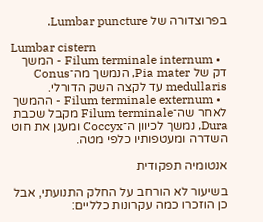בפרוצדורה של Lumbar puncture.

Lumbar cistern
  • Filum terminale internum - המשך דק של Pia mater, הנמשך מה־Conus medullaris עד לקצה השק הדורלי.
  • Filum terminale externum - ההמשך לאחר שה־Filum terminale מקבל שכבת Dura, נמשך לכיוון ה־Coccyx ומעגן את חוט השדרה ומעטפותיו כלפי מטה.

אנטומיה תפקודית

בשיעור לא הורחב על החלק התנועתי, אבל כן הוזכרו כמה עקרונות כלליים: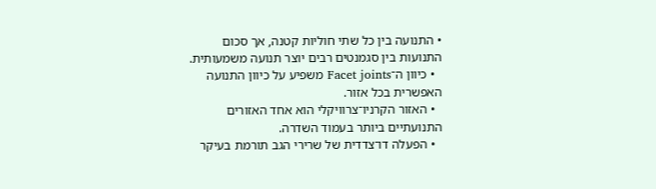• התנועה בין כל שתי חוליות קטנה, אך סכום התנועות בין סגמנטים רבים יוצר תנועה משמעותית.
  • כיוון ה־Facet joints משפיע על כיוון התנועה האפשרית בכל אזור.
  • האזור הקרניו־צרוויקלי הוא אחד האזורים התנועתיים ביותר בעמוד השדרה.
  • הפעלה דו־צדדית של שרירי הגב תורמת בעיקר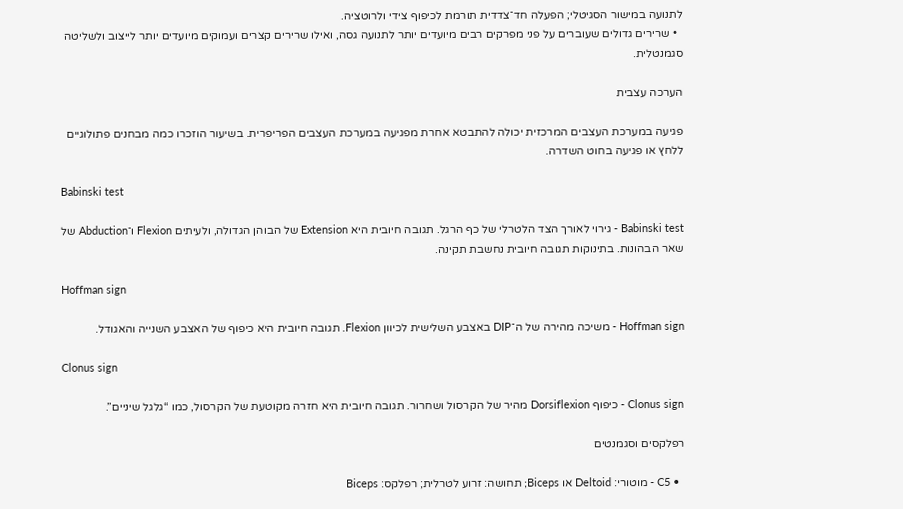לתנועה במישור הסגיטלי; הפעלה חד־צדדית תורמת לכיפוף צידי ולרוטציה.
  • שרירים גדולים שעוברים על פני מפרקים רבים מיועדים יותר לתנועה גסה, ואילו שרירים קצרים ועמוקים מיועדים יותר לייצוב ולשליטה סגמנטלית.

הערכה עצבית

פגיעה במערכת העצבים המרכזית יכולה להתבטא אחרת מפגיעה במערכת העצבים הפריפרית. בשיעור הוזכרו כמה מבחנים פתולוגיים ללחץ או פגיעה בחוט השדרה.

Babinski test

Babinski test - גירוי לאורך הצד הלטרלי של כף הרגל. תגובה חיובית היא Extension של הבוהן הגדולה, ולעיתים Flexion ו־Abduction של שאר הבהונות. בתינוקות תגובה חיובית נחשבת תקינה.

Hoffman sign

Hoffman sign - משיכה מהירה של ה־DIP באצבע השלישית לכיוון Flexion. תגובה חיובית היא כיפוף של האצבע השנייה והאגודל.

Clonus sign

Clonus sign - כיפוף Dorsiflexion מהיר של הקרסול ושחרור. תגובה חיובית היא חזרה מקוטעת של הקרסול, כמו “גלגל שיניים”.

רפלקסים וסגמנטים

  • C5 - מוטורי: Deltoid או Biceps; תחושה: זרוע לטרלית; רפלקס: Biceps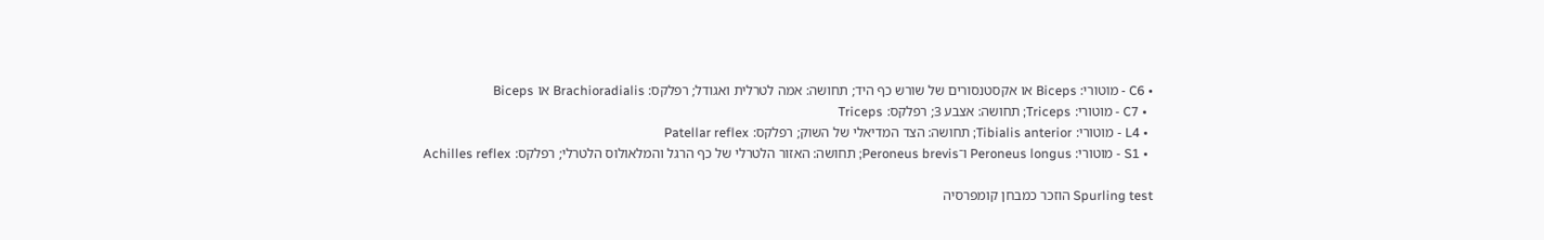• C6 - מוטורי: Biceps או אקסטנסורים של שורש כף היד; תחושה: אמה לטרלית ואגודל; רפלקס: Brachioradialis או Biceps
  • C7 - מוטורי: Triceps; תחושה: אצבע 3; רפלקס: Triceps
  • L4 - מוטורי: Tibialis anterior; תחושה: הצד המדיאלי של השוק; רפלקס: Patellar reflex
  • S1 - מוטורי: Peroneus longus ו־Peroneus brevis; תחושה: האזור הלטרלי של כף הרגל והמלאולוס הלטרלי; רפלקס: Achilles reflex

Spurling test הוזכר כמבחן קומפרסיה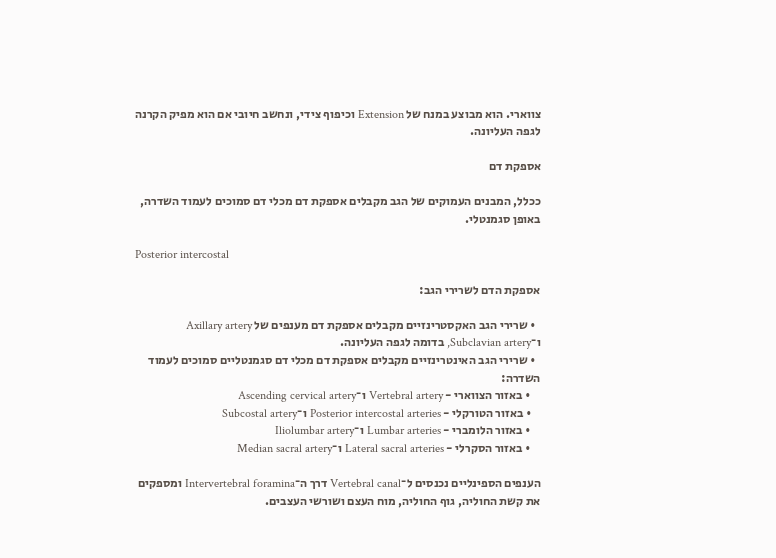צווארי. הוא מבוצע במנח של Extension וכיפוף צידי, ונחשב חיובי אם הוא מפיק הקרנה לגפה העליונה.

אספקת דם

ככלל, המבנים העמוקים של הגב מקבלים אספקת דם מכלי דם סמוכים לעמוד השדרה, באופן סגמנטלי.

Posterior intercostal

אספקת הדם לשרירי הגב:

  • שרירי הגב האקסטרינזיים מקבלים אספקת דם מענפים של Axillary artery ו־Subclavian artery, בדומה לגפה העליונה.
  • שרירי הגב האינטרינזיים מקבלים אספקת דם מכלי דם סגמנטליים סמוכים לעמוד השדרה:
    • באזור הצווארי - Vertebral artery ו־Ascending cervical artery
    • באזור הטורקלי - Posterior intercostal arteries ו־Subcostal artery
    • באזור הלומברי - Lumbar arteries ו־Iliolumbar artery
    • באזור הסקרלי - Lateral sacral arteries ו־Median sacral artery

הענפים הספינליים נכנסים ל־Vertebral canal דרך ה־Intervertebral foramina ומספקים את קשת החוליה, גוף החוליה, מוח העצם ושורשי העצבים.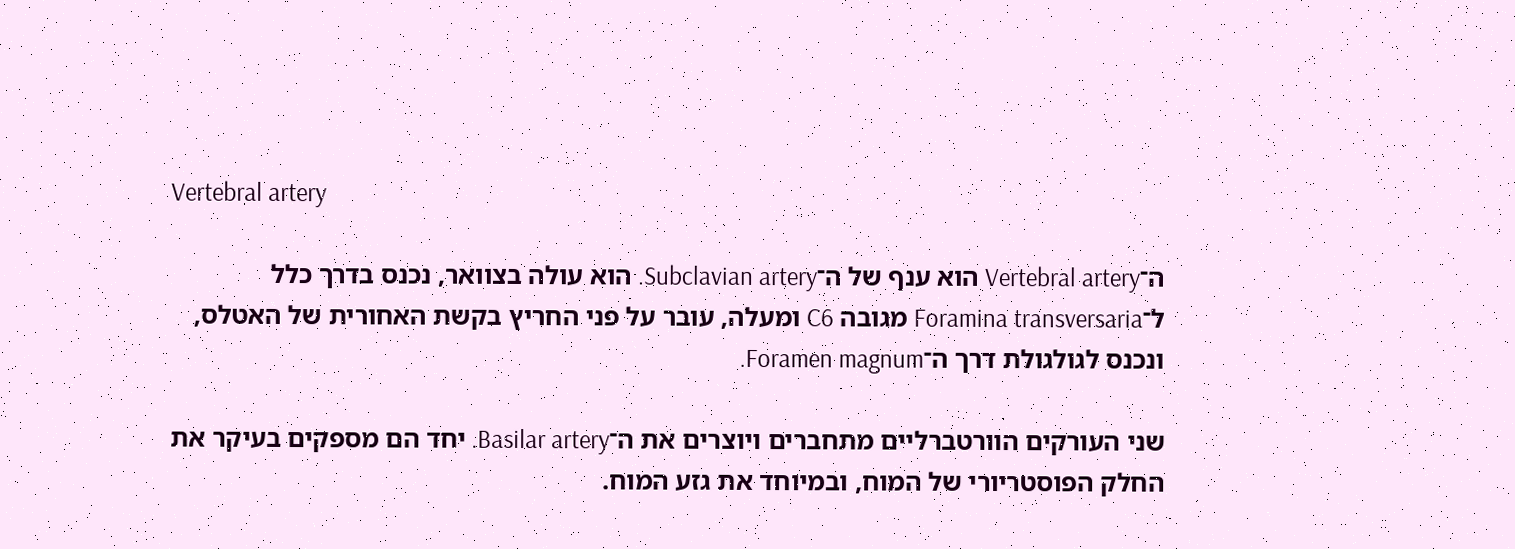Vertebral artery

ה־Vertebral artery הוא ענף של ה־Subclavian artery. הוא עולה בצוואר, נכנס בדרך כלל ל־Foramina transversaria מגובה C6 ומעלה, עובר על פני החריץ בקשת האחורית של האטלס, ונכנס לגולגולת דרך ה־Foramen magnum.

שני העורקים הוורטברליים מתחברים ויוצרים את ה־Basilar artery. יחד הם מספקים בעיקר את החלק הפוסטריורי של המוח, ובמיוחד את גזע המוח.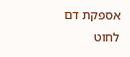אספקת דם לחוט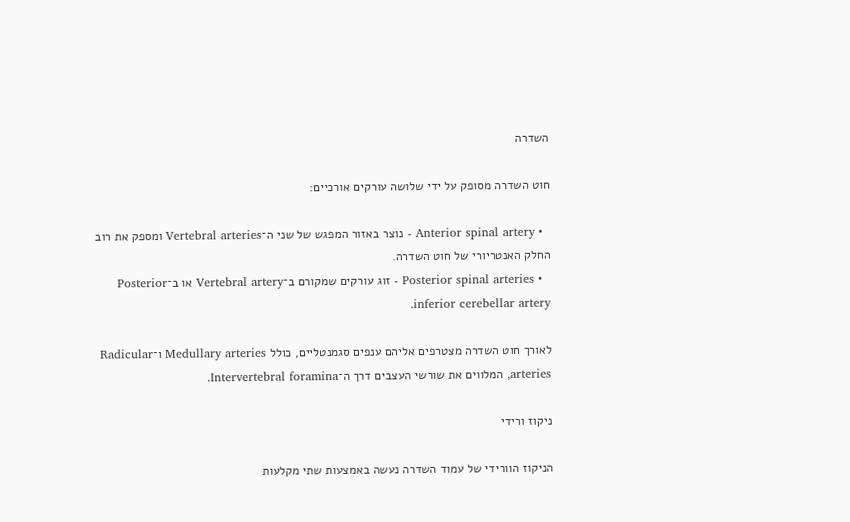השדרה

חוט השדרה מסופק על ידי שלושה עורקים אורכיים:

  • Anterior spinal artery - נוצר באזור המפגש של שני ה־Vertebral arteries ומספק את רוב החלק האנטריורי של חוט השדרה.
  • Posterior spinal arteries - זוג עורקים שמקורם ב־Vertebral artery או ב־Posterior inferior cerebellar artery.

לאורך חוט השדרה מצטרפים אליהם ענפים סגמנטליים, כולל Medullary arteries ו־Radicular arteries, המלווים את שורשי העצבים דרך ה־Intervertebral foramina.

ניקוז ורידי

הניקוז הוורידי של עמוד השדרה נעשה באמצעות שתי מקלעות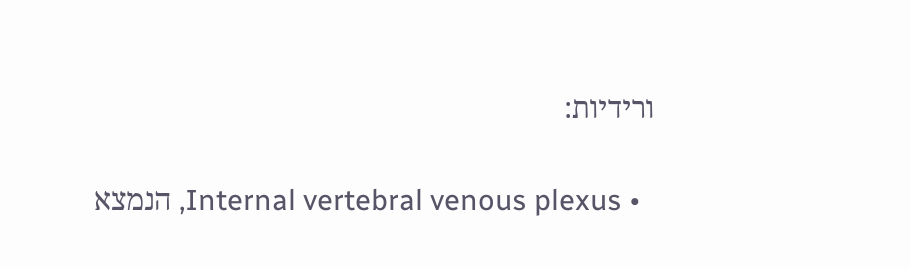ורידיות:

  • Internal vertebral venous plexus, הנמצא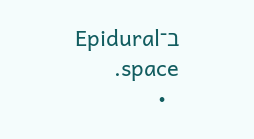ב־Epidural space.
  •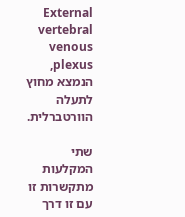External vertebral venous plexus, הנמצא מחוץ לתעלה הוורטברלית.

שתי המקלעות מתקשרות זו עם זו דרך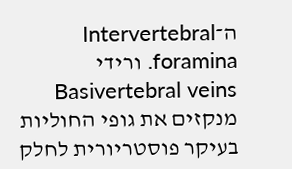ה־Intervertebral foramina. ורידי Basivertebral veins מנקזים את גופי החוליות בעיקר פוסטריורית לחלק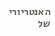האנטריורי של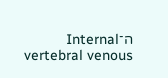ה־Internal vertebral venous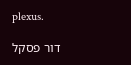plexus.

דור פסקל